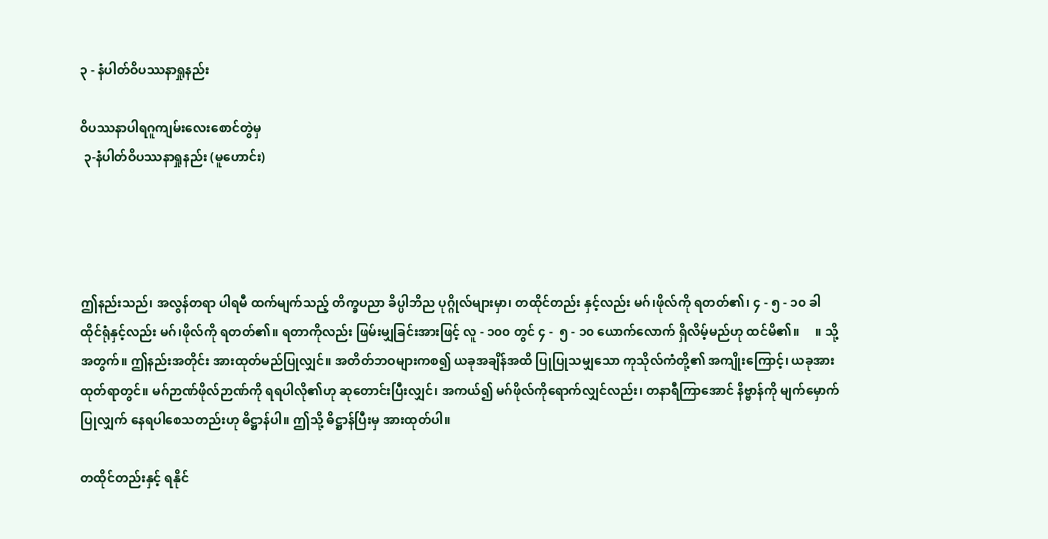၃ - နံပါတ်ဝိပဿနာရှုနည်း

ဝိပဿနာပါရဂူကျမ်းလေးစောင်တွဲမှ
 ၃-နံပါတ်ဝိပဿနာရှုနည်း (မူဟောင်း)




ဤနည်းသည်၊ အလွန်တရာ ပါရမီ ထက်မျက်သည့် တိက္ခပညာ ခိပ္ပါဘိည ပုဂ္ဂိုလ်များမှာ၊ တထိုင်တည်း နှင့်လည်း မဂ်၊ဖိုလ်ကို ရတတ်၏၊ ၄ - ၅ - ၁၀ ခါ ထိုင်ရုံနှင့်လည်း မဂ်၊ဖိုလ်ကို ရတတ်၏။ ရတာကိုလည်း ဖြမ်းမျှခြင်းအားဖြင့် လူ - ၁၀၀ တွင် ၄ -  ၅ - ၁၀ ယောက်လောက် ရှိလိမ့်မည်ဟု ထင်မိ၏။     ။ သို့အတွက်။ ဤနည်းအတိုင်း အားထုတ်မည်ပြုလျှင်။ အတိတ်ဘဝများကစ၍ ယခုအချိန်အထိ ပြုပြုသမျှသော ကုသိုလ်ကံတို့၏ အကျိုးကြောင့်၊ ယခုအားထုတ်ရာတွင်။ မဂ်ဉာဏ်ဖိုလ်ဉာဏ်ကို ရရပါလို၏ဟု ဆုတောင်းပြီးလျှင်၊ အကယ်၍ မဂ်ဖိုလ်ကိုရောက်လျှင်လည်း၊ တနာရီကြာအောင် နိဗ္ဗာန်ကို မျက်မှောက်ပြုလျှက် နေရပါစေသတည်းဟု ဓိဋ္ဌာန်ပါ။ ဤသို့ ဓိဋ္ဌာန်ပြီးမှ အားထုတ်ပါ။

တထိုင်တည်းနှင့် ရနိုင်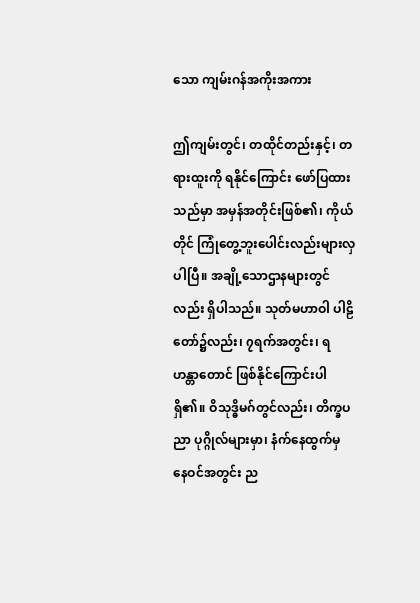သော ကျမ်းဂန်အကိုးအကား

ဤကျမ်းတွင်၊ တထိုင်တည်းနှင့်၊ တရားထူးကို ရနိုင်ကြောင်း ဖော်ပြထားသည်မှာ အမှန်အတိုင်းဖြစ်၏၊ ကိုယ်တိုင် ကြုံတွေ့ဘူးပေါင်းလည်းများလှပါပြီ။ အချို့သောဌာနများတွင်လည်း ရှိပါသည်။ သုတ်မဟာဝါ ပါဠိတော်၌လည်း၊ ၇ရက်အတွင်း၊ ရဟန္တာတောင် ဖြစ်နိုင်ကြောင်းပါရှိ၏။ ဝိသုဒ္ဓိမဂ်တွင်လည်း၊ တိက္ခပညာ ပုဂ္ဂိုလ်များမှာ၊ နံက်နေထွက်မှ နေဝင်အတွင်း ည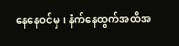နေနေဝင်မှ၊ နံက်နေထွက်အထိအ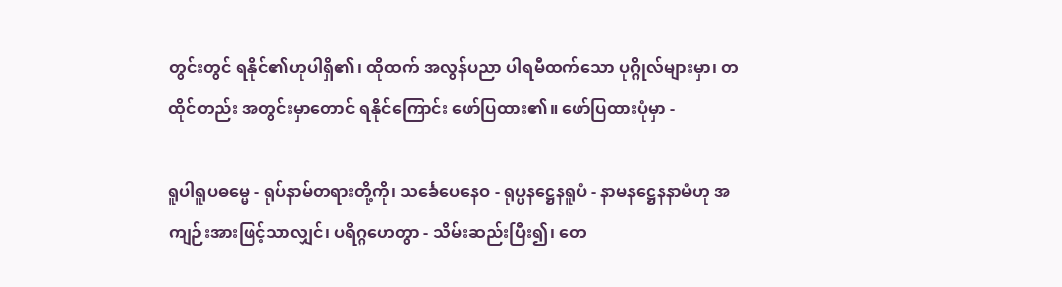တွင်းတွင် ရနိုင်၏ဟုပါရှိ၏၊ ထိုထက် အလွန်ပညာ ပါရမီထက်သော ပုဂ္ဂိုလ်များမှာ၊ တထိုင်တည်း အတွင်းမှာတောင် ရနိုင်ကြောင်း ဖော်ပြထား၏။ ဖော်ပြထားပုံမှာ -

ရူပါရူပဓမ္မေ - ရုပ်နာမ်တရားတို့ကို၊ သင်္ခေပေနေဝ - ရုပ္ပနဋ္ဌေနရူပံ - နာမနဋ္ဌေနနာမံဟု အကျဉ်းအားဖြင့်သာလျှင်၊ ပရိဂ္ဂဟေတွာ - သိမ်းဆည်းပြီး၍၊ တေ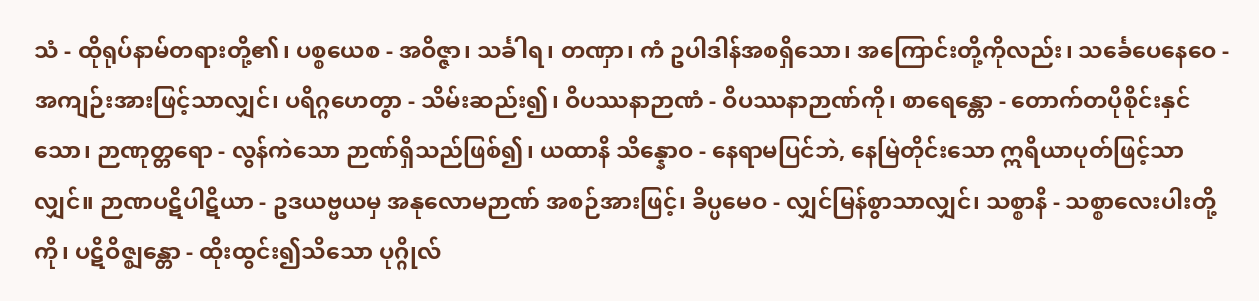သံ - ထိုရုပ်နာမ်တရားတို့၏၊ ပစ္စယေစ - အဝိဇ္ဇာ၊ သင်္ခါရ၊ တဏှာ၊ ကံ ဥပါဒါန်အစရှိသော၊ အကြောင်းတို့ကိုလည်း၊ သင်္ခေပေနေဝေ - အကျဉ်းအားဖြင့်သာလျှင်၊ ပရိဂ္ဂဟေတွာ - သိမ်းဆည်း၍၊ ဝိပဿနာဉာဏံ - ဝိပဿနာဉာဏ်ကို၊ စာရေန္တော - တောက်တပိုစိုင်းနှင်သော၊ ဉာဏုတ္တရော - လွန်ကဲသော ဉာဏ်ရှိသည်ဖြစ်၍၊ ယထာနိ သိန္နောဝ - နေရာမပြင်ဘဲ, နေမြဲတိုင်းသော ဣရိယာပုတ်ဖြင့်သာလျှင်။ ဉာဏပဋိပါဋိယာ - ဥဒယဗ္ဗယမှ အနုလောမဉာဏ် အစဉ်အားဖြင့်၊ ခိပ္ပမေဝ - လျှင်မြန်စွာသာလျှင်၊ သစ္စာနိ - သစ္စာလေးပါးတို့ကို၊ ပဋိဝိဇ္ဈန္တော - ထိုးထွင်း၍သိသော ပုဂ္ဂိုလ်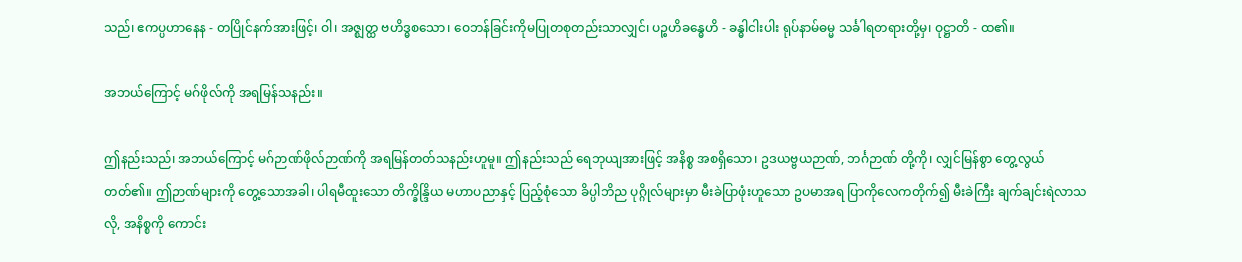သည်၊ ဧကပ္ပဟာနေန - တပြိုင်နက်အားဖြင့်၊ ဝါ၊ အဇ္ဈတ္ထ ဗဟိဒ္ဓစသော၊ ဝေဘန်ခြင်းကိုမပြုတစုတည်းသာလျှင်၊ ပဉ္စဟိခန္ဓေဟိ - ခန္ဓါငါးပါး ရုပ်နာမ်ဓမ္မ သင်္ခါရတရားတို့မှ၊ ဝုဋ္ဌာတိ - ထ၏။

အဘယ်ကြောင့် မဂ်ဖိုလ်ကို အရမြန်သနည်း။

ဤနည်းသည်၊ အဘယ်ကြောင့် မဂ်ဉာဏ်ဖိုလ်ဉာဏ်ကို အရမြန်တတ်သနည်းဟူမူ။ ဤနည်းသည် ရေဘုယျအားဖြင့် အနိစ္စ အစရှိသော၊ ဥဒယဗ္ဗယဉာဏ်, ဘင်္ဂဉာဏ် တို့ကို၊ လျှင်မြန်စွာ တွေ့လွယ်တတ်၏။ ဤဉာဏ်များကို တွေ့သောအခါ၊ ပါရမီထူးသော တိက္ခိန္ဒြိယ မဟာပညာနှင့် ပြည့်စုံသော ခိပ္ပါဘိည ပုဂ္ဂိုလ်များမှာ မီးခဲပြာဖုံးဟူသော ဥပမာအရ ပြာကိုလေကတိုက်၍ မီးခဲကြီး ချက်ချင်းရဲလာသလို, အနိစ္စကို ကောင်း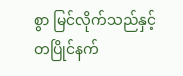စွာ မြင်လိုက်သည်နှင့် တပြိုင်နက်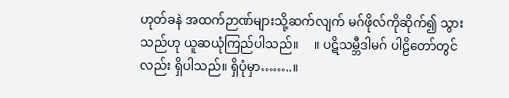ဟုတ်ခနဲ အထက်ဉာဏ်များသို့ဆက်လျက် မဂ်ဖိုလ်ကိုဆိုက်၍ သွားသည်ဟု ယူဆယုံကြည်ပါသည်။     ။ ပဋိသမ္ဘီဒါမဂ် ပါဠိတော်တွင်လည်း ရှိပါသည်။ ရှိပုံမှာ……..။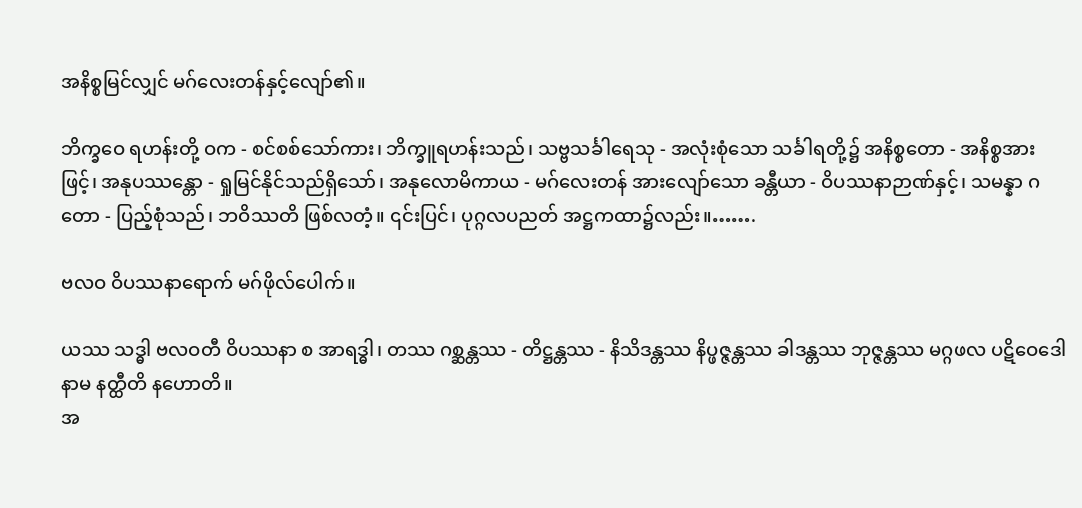အနိစ္စမြင်လျှင် မဂ်လေးတန်နှင့်လျော်၏။

ဘိက္ခဝေ ရဟန်းတို့ ဝက - စင်စစ်သော်ကား၊ ဘိက္ခူရဟန်းသည်၊ သဗ္ဗသင်္ခါရေသု - အလုံးစုံသော သင်္ခါရတို့၌ အနိစ္စတော - အနိစ္စအားဖြင့်၊ အနုပဿန္တော - ရှုမြင်နိုင်သည်ရှိသော်၊ အနုလောမိကာယ - မဂ်လေးတန် အားလျော်သော ခန္တီယာ - ဝိပဿနာဉာဏ်နှင့်၊ သမန္နာ ဂတော - ပြည့်စုံသည်၊ ဘဝိဿတိ ဖြစ်လတံ့။ ၎င်းပြင်၊ ပုဂ္ဂလပညတ် အဋ္ဌကထာ၌လည်း။…….

ဗလဝ ဝိပဿနာရောက် မဂ်ဖိုလ်ပေါက်။

ယဿ သဒ္ဓါ ဗလဝတီ ဝိပဿနာ စ အာရဒ္ဓါ၊ တဿ ဂစ္ဆန္တဿ - တိဋ္ဌန္တဿ - နိသိဒန္တဿ နိပ္ဖဇ္ဇန္တဿ ခါဒန္တဿ ဘုဇ္ဇန္တဿ မဂ္ဂဖလ ပဋိဝေဒေါနာမ နတ္ထီတိ နဟောတိ။
အ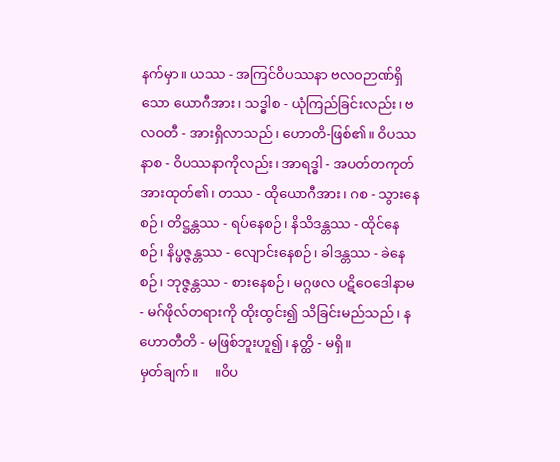နက်မှာ။ ယဿ - အကြင်ဝိပဿနာ ဗလဝဉာဏ်ရှိသော ယောဂီအား၊ သဒ္ဓါစ - ယုံကြည်ခြင်းလည်း၊ ဗလဝတီ - အားရှိလာသည်၊ ဟောတိ-ဖြစ်၏။ ဝိပဿနာစ - ဝိပဿနာကိုလည်း၊ အာရဒ္ဓါ - အပတ်တကုတ် အားထုတ်၏၊ တဿ - ထိုယောဂီအား၊ ဂစ - သွားနေစဉ်၊ တိဋ္ဌန္တဿ - ရပ်နေစဉ်၊ နိသိဒန္တဿ - ထိုင်နေစဉ်၊ နိပ္ဖဇ္ဇန္တဿ - လျောင်းနေစဉ်၊ ခါဒန္တဿ - ခဲနေစဉ်၊ ဘုဇ္ဇန္တဿ - စားနေစဉ်၊ မဂ္ဂဖလ ပဋိဝေဒေါနာမ - မဂ်ဖိုလ်တရားကို ထိုးထွင်း၍ သိခြင်းမည်သည်၊ နဟောတီတိ - မဖြစ်ဘူးဟူ၍၊ နတ္ထိ - မရှိ။
မှတ်ချက်။     ။ဝိပ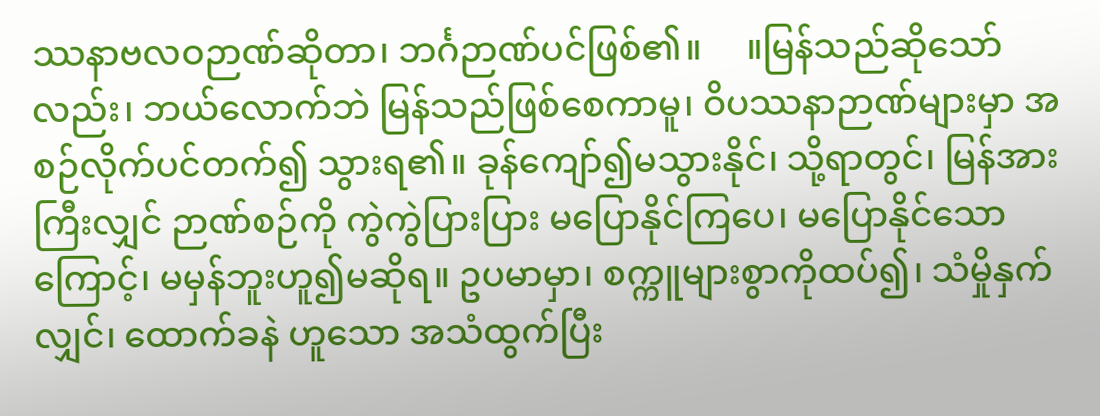ဿနာဗလဝဉာဏ်ဆိုတာ၊ ဘင်္ဂဉာဏ်ပင်ဖြစ်၏။     ။မြန်သည်ဆိုသော်လည်း၊ ဘယ်လောက်ဘဲ မြန်သည်ဖြစ်စေကာမူ၊ ဝိပဿနာဉာဏ်များမှာ အစဉ်လိုက်ပင်တက်၍ သွားရ၏။ ခုန်ကျော်၍မသွားနိုင်၊ သို့ရာတွင်၊ မြန်အားကြီးလျှင် ဉာဏ်စဉ်ကို ကွဲကွဲပြားပြား မပြောနိုင်ကြပေ၊ မပြောနိုင်သောကြောင့်၊ မမှန်ဘူးဟူ၍မဆိုရ။ ဥပမာမှာ၊ စက္ကူများစွာကိုထပ်၍၊ သံမှိုနှက်လျှင်၊ ထောက်ခနဲ ဟူသော အသံထွက်ပြီး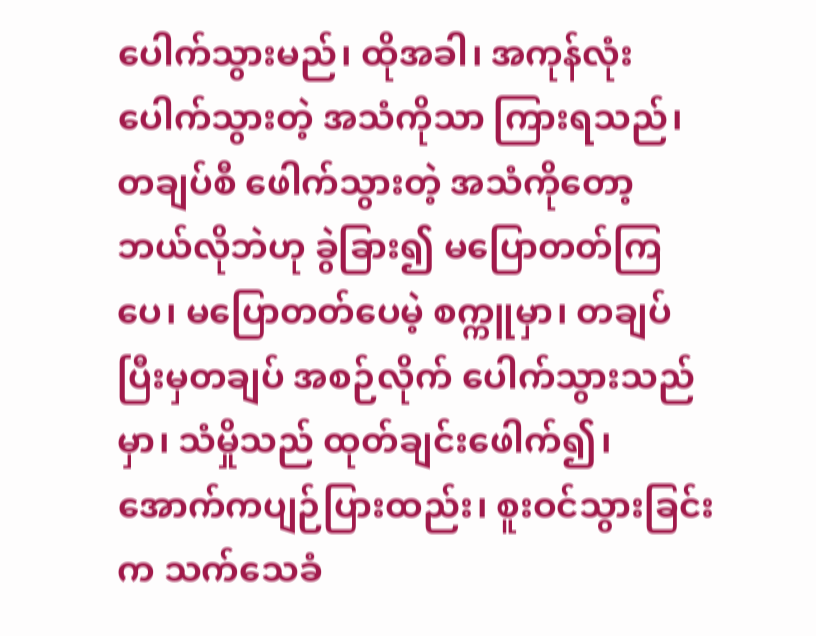ပေါက်သွားမည်၊ ထိုအခါ၊ အကုန်လုံးပေါက်သွားတဲ့ အသံကိုသာ ကြားရသည်၊ တချပ်စီ ဖေါက်သွားတဲ့ အသံကိုတော့ ဘယ်လိုဘဲဟု ခွဲခြား၍ မပြောတတ်ကြပေ၊ မပြောတတ်ပေမဲ့ စက္ကူမှာ၊ တချပ်ပြီးမှတချပ် အစဉ်လိုက် ပေါက်သွားသည်မှာ၊ သံမှိုသည် ထုတ်ချင်းဖေါက်၍၊ အောက်ကပျဉ်ပြားထည်း၊ စူးဝင်သွားခြင်းက သက်သေခံ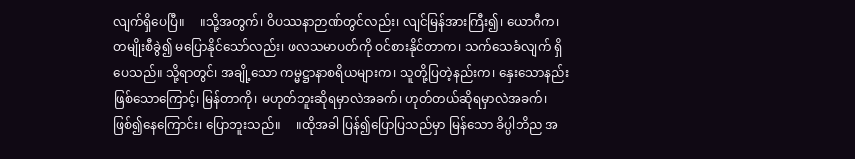လျက်ရှိပေပြီ။     ။သို့အတွက်၊ ဝိပဿနာဉာဏ်တွင်လည်း၊ လျင်မြန်အားကြီး၍၊ ယောဂီက၊ တမျိုးစီခွဲ၍ မပြောနိုင်သော်လည်း၊ ဖလသမာပတ်ကို ဝင်စားနိုင်တာက၊ သက်သေခံလျက် ရှိပေသည်။ သို့ရာတွင်၊ အချို့သော ကမ္မဋ္ဌာနာစရိယများက၊ သူတို့ပြတဲ့နည်းက၊ နှေးသောနည်း ဖြစ်သောကြောင့်၊ မြန်တာကို၊ မဟုတ်ဘူးဆိုရမှာလဲအခက်၊ ဟုတ်တယ်ဆိုရမှာလဲအခက်၊ ဖြစ်၍နေကြောင်း၊ ပြောဘူးသည်။     ။ထိုအခါ ပြန်၍ပြောပြသည်မှာ မြန်သော ခိပ္ပါဘိည အ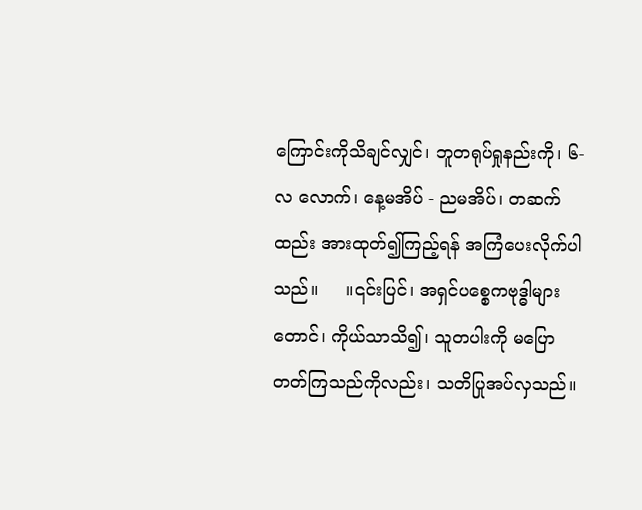ကြောင်းကိုသိချင်လျှင်၊ ဘူတရုပ်ရှုနည်းကို၊ ၆-လ လောက်၊ နေ့မအိပ် - ညမအိပ်၊ တဆက်ထည်း အားထုတ်၍ကြည့်ရန် အကြံပေးလိုက်ပါသည်။     ။၎င်းပြင်၊ အရှင်ပစ္စေကဗုဒ္ဓါများတောင်၊ ကိုယ်သာသိ၍၊ သူတပါးကို မပြောတတ်ကြသည်ကိုလည်း၊ သတိပြုအပ်လှသည်။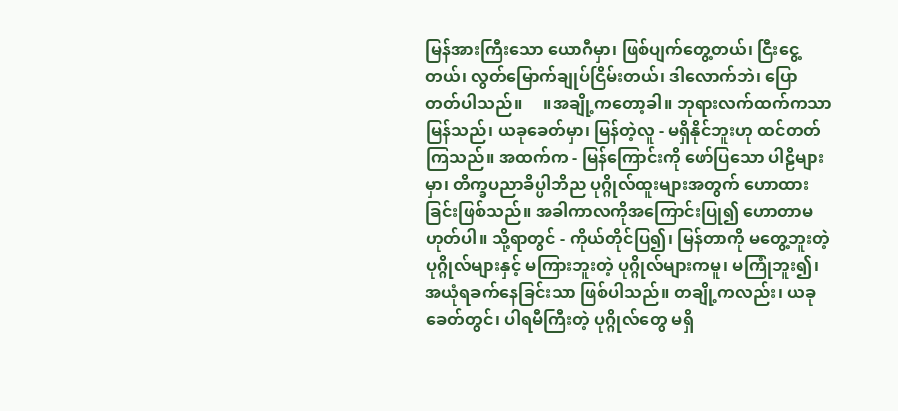မြန်အားကြီးသော ယောဂီမှာ၊ ဖြစ်ပျက်တွေ့တယ်၊ ငြီးငွေ့တယ်၊ လွတ်မြောက်ချုပ်ငြိမ်းတယ်၊ ဒါလောက်ဘဲ၊ ပြောတတ်ပါသည်။     ။အချို့ကတော့ခါ။ ဘုရားလက်ထက်ကသာ မြန်သည်၊ ယခုခေတ်မှာ၊ မြန်တဲ့လူ - မရှိနိုင်ဘူးဟု ထင်တတ်ကြသည်။ အထက်က - မြန်ကြောင်းကို ဖော်ပြသော ပါဠိများမှာ၊ တိက္ခပညာခိပ္ပါဘိည ပုဂ္ဂိုလ်ထူးများအတွက် ဟောထားခြင်းဖြစ်သည်။ အခါကာလကိုအကြောင်းပြု၍ ဟောတာမဟုတ်ပါ။ သို့ရာတွင် - ကိုယ်တိုင်ပြ၍၊ မြန်တာကို မတွေ့ဘူးတဲ့ ပုဂ္ဂိုလ်များနှင့် မကြားဘူးတဲ့ ပုဂ္ဂိုလ်များကမူ၊ မကြုံဘူး၍၊ အယုံရခက်နေခြင်းသာ ဖြစ်ပါသည်။ တချို့ကလည်း၊ ယခုခေတ်တွင်၊ ပါရမီကြီးတဲ့ ပုဂ္ဂိုလ်တွေ မရှိ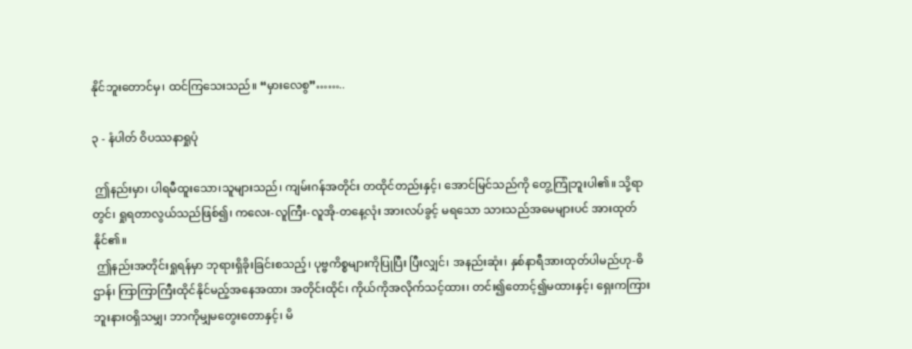နိုင်ဘူးတောင်မှ၊ ထင်ကြသေးသည်။ “မှားလေစွ”……..

၃ - နံပါတ် ဝိပဿနာရှုပုံ

 ဤနည်းမှာ၊ ပါရမီထူးသော၊သူများသည်၊ ကျမ်းဂန်အတိုင်း တထိုင်တည်းနှင့်၊ အောင်မြင်သည်ကို တွေ့ကြုံဘူးပါ၏။ သို့ရာတွင်၊ ရှုရတာလွယ်သည်ဖြစ်၍၊ ကလေး-လူကြီး-လူအို-တနေ့လုံး အားလပ်ခွင့် မရသော သားသည်အမေများပင် အားထုတ်နိုင်၏။
 ဤနည်းအတိုင်းရှုရန်မှာ ဘုရားရှိခိုးခြင်းစသည့်၊ ပုဗ္ဗကိစ္စများကိုပြုပြီး ပြီးလျှင်၊ အနည်းဆုံး၊ နှစ်နာရီအားထုတ်ပါမည်ဟု-ဓိဌာန်၊ ကြာကြာကြီးထိုင်နိုင်မည့်အနေအထား အတိုင်းထိုင်၊ ကိုယ်ကိုအလိုက်သင့်ထား၊ တင်း၍တောင့်၍မထားနှင့်၊ ရှေးကကြားဘူးနားဝရှိသမျှ၊ ဘာကိုမျှမတွေးတောနှင့်၊ မိ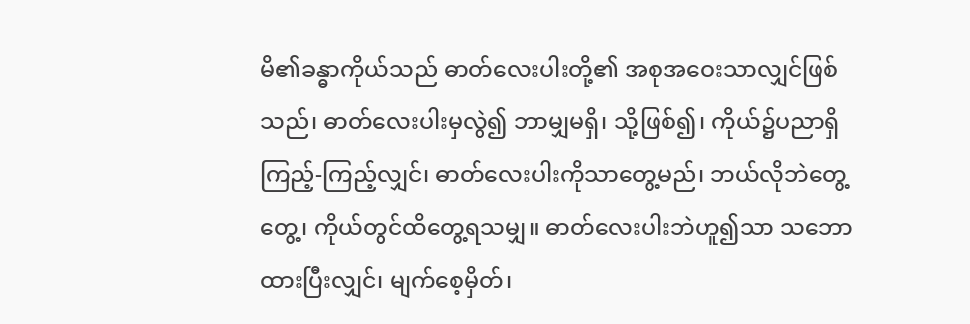မိ၏ခန္ဓာကိုယ်သည် ဓာတ်လေးပါးတို့၏ အစုအဝေးသာလျှင်ဖြစ်သည်၊ ဓာတ်လေးပါးမှလွဲ၍ ဘာမျှမရှိ၊ သို့ဖြစ်၍၊ ကိုယ်၌ပညာရှိ ကြည့်-ကြည့်လျှင်၊ ဓာတ်လေးပါးကိုသာတွေ့မည်၊ ဘယ်လိုဘဲတွေ့တွေ့၊ ကိုယ်တွင်ထိတွေ့ရသမျှ။ ဓာတ်လေးပါးဘဲဟူ၍သာ သဘောထားပြီးလျှင်၊ မျက်စေ့မှိတ်၊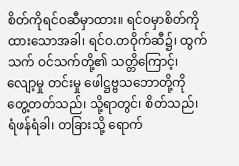စိတ်ကိုရင်ဝဆီမှာထား။ ရင်ဝမှာစိတ်ကိုထားသောအခါ၊ ရင်ဝ.တဝိုက်ဆီ၌၊ ထွက်သက် ဝင်သက်တို့၏ သတ္တိကြောင့်၊ လျော့မှု တင်းမှု ဖေါဋ္ဌဗ္ဗသဘောတို့ကို တွေ့တတ်သည်၊ သို့ရာတွင်၊ စိတ်သည်၊ ရံဖန်ရံခါ၊ တခြားသို့ ရောက်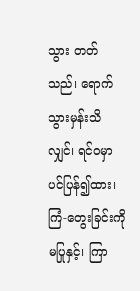သွား တတ်သည်၊ ရောက်သွားမှန်းသိလျှင်၊ ရင်ဝမှာပင်ပြန်၍ထား၊ ကြံ-တွေးခြင်းကို မပြုနှင့်၊ ကြာ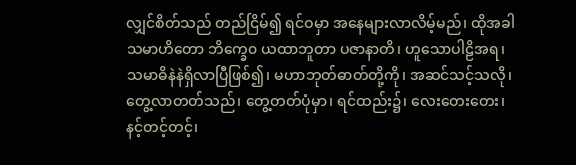လျှင်စိတ်သည် တည်ငြိမ်၍ ရင်ဝမှာ အနေများလာလိမ့်မည်၊ ထိုအခါ သမာဟိတော ဘိက္ခေ၀ ယထာဘူတာ ပဇာနာတိ၊ ဟူသောပါဠိအရ၊ သမာဓိနဲနဲရှိလာပြီဖြစ်၍၊ မဟာဘုတ်ဓာတ်တို့ကို၊ အဆင်သင့်သလို၊ တွေ့လာတတ်သည်၊ တွေ့တတ်ပုံမှာ၊ ရင်ထည်း၌၊ လေးတေးတေး၊ နင့်တင့်တင့်၊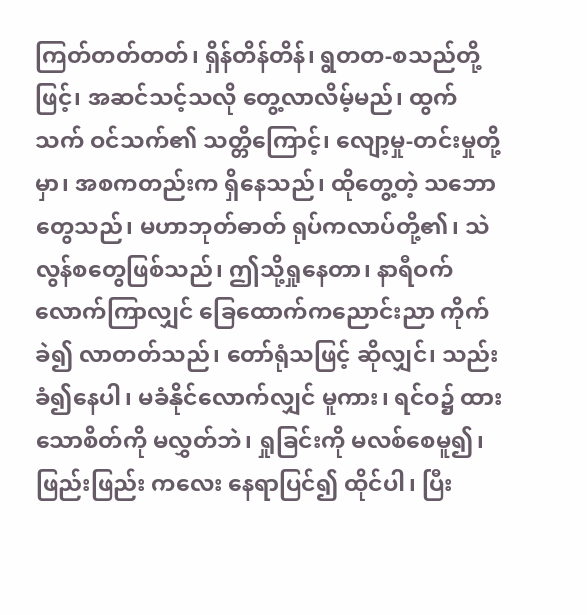ကြတ်တတ်တတ်၊ ရှိန်တိန်တိန်၊ ရွတတ-စသည်တို့ဖြင့်၊ အဆင်သင့်သလို တွေ့လာလိမ့်မည်၊ ထွက်သက် ဝင်သက်၏ သတ္တိကြောင့်၊ လျော့မှု-တင်းမှုတို့မှာ၊ အစကတည်းက ရှိနေသည်၊ ထိုတွေ့တဲ့ သဘောတွေသည်၊ မဟာဘုတ်ဓာတ် ရုပ်ကလာပ်တို့၏၊ သဲလွန်စတွေဖြစ်သည်၊ ဤသို့ရှုနေတာ၊ နာရီဝက်လောက်ကြာလျှင် ခြေထောက်ကညောင်းညာ ကိုက်ခဲ၍ လာတတ်သည်၊ တော်ရုံသဖြင့် ဆိုလျှင်၊ သည်းခံ၍နေပါ၊ မခံနိုင်လောက်လျှင် မူကား၊ ရင်ဝ၌ ထားသောစိတ်ကို မလွှတ်ဘဲ၊ ရှုခြင်းကို မလစ်စေမူ၍၊ ဖြည်းဖြည်း ကလေး နေရာပြင်၍ ထိုင်ပါ၊ ပြီး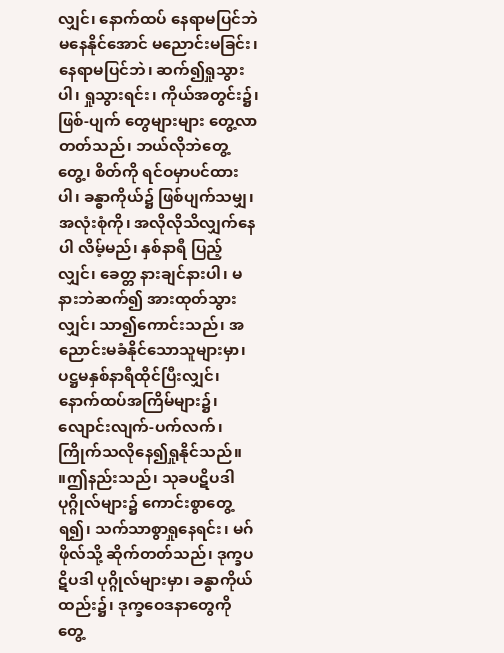လျှင်၊ နောက်ထပ် နေရာမပြင်ဘဲ မနေနိုင်အောင် မညောင်းမခြင်း၊ နေရာမပြင်ဘဲ၊ ဆက်၍ရှုသွားပါ၊ ရှုသွားရင်း၊ ကိုယ်အတွင်း၌၊ ဖြစ်-ပျက် တွေများများ တွေ့လာတတ်သည်၊ ဘယ်လိုဘဲတွေ့တွေ့၊ စိတ်ကို ရင်ဝမှာပင်ထားပါ၊ ခန္ဓာကိုယ်၌ ဖြစ်ပျက်သမျှ၊ အလုံးစုံကို၊ အလိုလိုသိလျှက်နေပါ လိမ့်မည်၊ နှစ်နာရီ ပြည့်လျှင်၊ ခေတ္တ နားချင်နားပါ၊ မနားဘဲဆက်၍ အားထုတ်သွားလျှင်၊ သာ၍ကောင်းသည်၊ အညောင်းမခံနိုင်သောသူများမှာ၊ ပဋ္ဌမနှစ်နာရီထိုင်ပြီးလျှင်၊ နောက်ထပ်အကြိမ်များ၌၊ လျောင်းလျက်-ပက်လက်၊ ကြိုက်သလိုနေ၍ရှုနိုင်သည်။     ။ဤနည်းသည်၊ သုခပဋိပဒါ ပုဂ္ဂိုလ်များ၌ ကောင်းစွာတွေ့ရ၍၊ သက်သာစွာရှုနေရင်း၊ မဂ်ဖိုလ်သို့ ဆိုက်တတ်သည်၊ ဒုက္ခပဋိပဒါ ပုဂ္ဂိုလ်များမှာ၊ ခန္ဓာကိုယ်ထည်း၌၊ ဒုက္ခဝေဒနာတွေကို တွေ့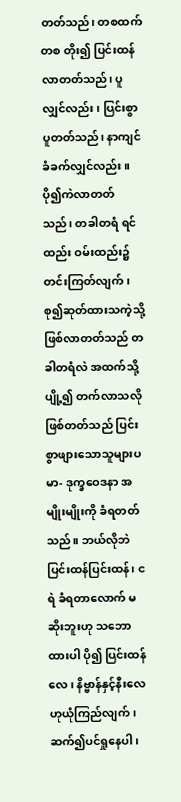တတ်သည်၊ တစထက် တစ တိုး၍ ပြင်းထန်လာတတ်သည်၊ ပူလျှင်လည်း၊ ပြင်းစွာပူတတ်သည်၊ နာကျင်ခံခက်လျှင်လည်း။ပို၍ကဲလာတတ်သည်၊ တခါတရံ ရင်ထည်း ဝမ်းထည်း၌ တင်းကြတ်လျက်၊ စု၍ဆုတ်ထားသကဲ့သို့ဖြစ်လာတတ်သည် တခါတရံလဲ အထက်သို့ပျို့၍ တက်လာသလို ဖြစ်တတ်သည် ပြင်းစွာဖျားသောသူများပမာ- ဒုက္ခဝေဒနာ အမျိုးမျိုးကို ခံရတတ်သည်။ ဘယ်လိုဘဲ ပြင်းထန်ပြင်းထန်၊ ငရဲ ခံရတာလောက် မဆိုးဘူးဟု သဘောထားပါ ပို၍ ပြင်းထန်လေ၊ နိဗ္ဗာန်နှင့်နီးလေဟုယုံကြည်လျက်၊ ဆက်၍ပင်ရှုနေပါ၊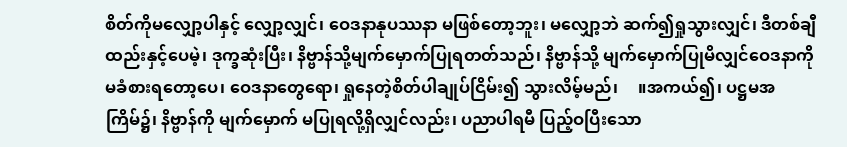စိတ်ကိုမလျှော့ပါနှင့် လျှော့လျှင်၊ ဝေဒနာနုပဿနာ မဖြစ်တော့ဘူး၊ မလျှော့ဘဲ ဆက်၍ရှုသွားလျှင်၊ ဒီတစ်ချီထည်းနှင့်ပေမဲ့၊ ဒုက္ခဆုံးပြီး၊ နိဗ္ဗာန်သို့မျက်မှောက်ပြုရတတ်သည်၊ နိဗ္ဗာန်သို့ မျက်မှောက်ပြုမိလျှင်ဝေဒနာကို မခံစားရတော့ပေ၊ ဝေဒနာတွေရော၊ ရှုနေတဲ့စိတ်ပါချုပ်ငြိမ်း၍ သွားလိမ့်မည်၊     ။အကယ်၍၊ ပဋ္ဌမအကြိမ်၌၊ နိဗ္ဗာန်ကို မျက်မှောက် မပြုရလို့ရှိလျှင်လည်း၊ ပညာပါရမီ ပြည့်ဝပြီးသော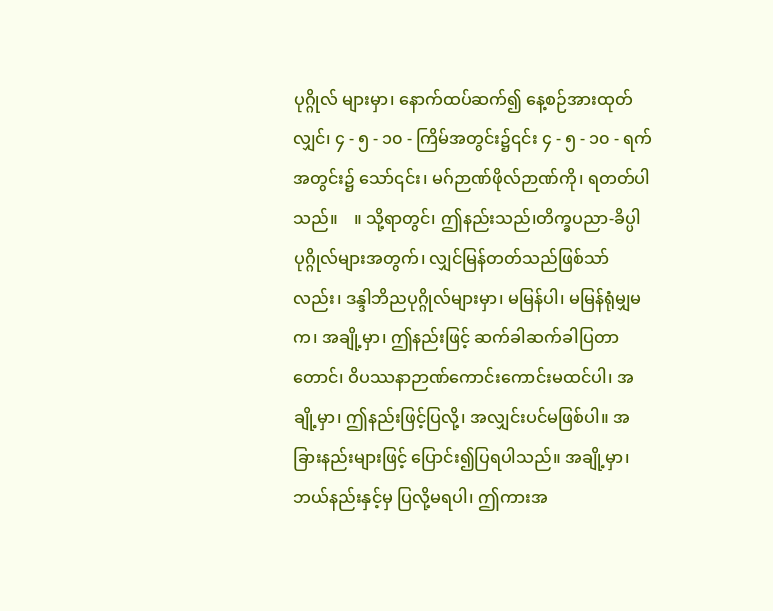ပုဂ္ဂိုလ် များမှာ၊ နောက်ထပ်ဆက်၍ နေ့စဉ်အားထုတ်လျှင်၊ ၄ - ၅ - ၁၀ - ကြိမ်အတွင်း၌၎င်း ၄ - ၅ - ၁၀ - ရက်အတွင်း၌ သော်၎င်း၊ မဂ်ဉာဏ်ဖိုလ်ဉာဏ်ကို၊ ရတတ်ပါသည်။    ။ သို့ရာတွင်၊ ဤနည်းသည်၊တိက္ခပညာ-ခိပ္ပါပုဂ္ဂိုလ်များအတွက်၊ လျှင်မြန်တတ်သည်ဖြစ်သာ်လည်း၊ ဒန္ဒါဘိညပုဂ္ဂိုလ်များမှာ၊ မမြန်ပါ၊ မမြန်ရုံမျှမက၊ အချို့မှာ၊ ဤနည်းဖြင့် ဆက်ခါဆက်ခါပြတာတောင်၊ ဝိပဿနာဉာဏ်ကောင်းကောင်းမထင်ပါ၊ အချို့မှာ၊ ဤနည်းဖြင့်ပြလို့၊ အလျှင်းပင်မဖြစ်ပါ။ အခြားနည်းများဖြင့် ပြောင်း၍ပြရပါသည်။ အချို့မှာ၊ ဘယ်နည်းနှင့်မှ ပြလို့မရပါ၊ ဤကားအ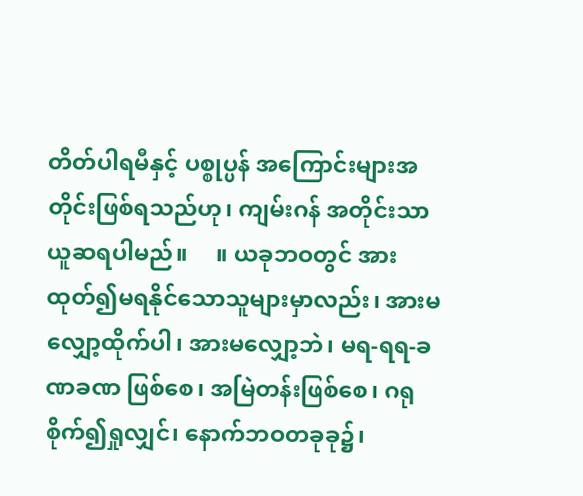တိတ်ပါရမီနှင့် ပစ္စုပ္ပန် အကြောင်းများအတိုင်းဖြစ်ရသည်ဟု၊ ကျမ်းဂန် အတိုင်းသာ ယူဆရပါမည်။     ။ ယခုဘဝတွင် အားထုတ်၍မရနိုင်သောသူများမှာလည်း၊ အားမလျှော့ထိုက်ပါ၊ အားမလျှော့ဘဲ၊ မရ-ရရ-ခဏခဏ ဖြစ်စေ၊ အမြဲတန်းဖြစ်စေ၊ ဂရုစိုက်၍ရှုလျှင်၊ နောက်ဘဝတခုခု၌၊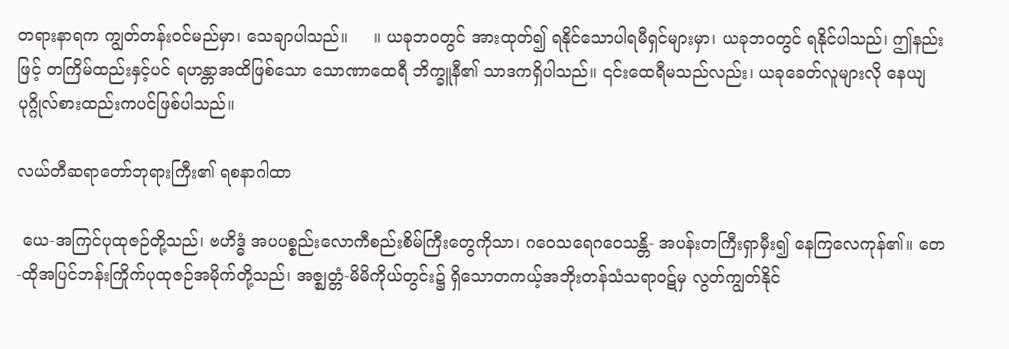တရားနာရက ကျွတ်တန်းဝင်မည်မှာ၊ သေချာပါသည်။     ။ ယခုဘဝတွင် အားထုတ်၍ ရနိုင်သောပါရမီရှင်များမှာ၊ ယခုဘဝတွင် ရနိုင်ပါသည်၊ ဤနည်းဖြင့် တကြိမ်ထည်းနှင့်ပင် ရဟန္တာအထိဖြစ်သော သောဏာထေရီ ဘိက္ခူနီ၏ သာဒကရှိပါသည်။ ၎င်းထေရီမသည်လည်း၊ ယခုခေတ်လူများလို နေယျပုဂ္ဂိုလ်စားထည်းကပင်ဖြစ်ပါသည်။

လယ်တီဆရာတော်ဘုရားကြီး၏ ရစနာဂါထာ

 ယေ-အကြင်ပုထုဇဉ်တို့သည်၊ ဗဟိဒ္ဓံ အပပစ္စည်းလောကီစည်းစိမ်ကြီးတွေကိုသာ၊ ဂဝေသရေဂဝေသန္တိ- အပန်းတကြီးရှာမှီး၍ နေကြလေကုန်၏။ တေ-ထိုအပြင်ဘန်းကြိုက်ပုထုဇဉ်အမိုက်တို့သည်၊ အဇ္ဈတ္တံ-မိမိကိုယ်တွင်း၌ ရှိသောတကယ့်အဘိုးတန်သံသရာဝဋ်မှ လွတ်ကျွတ်နိုင်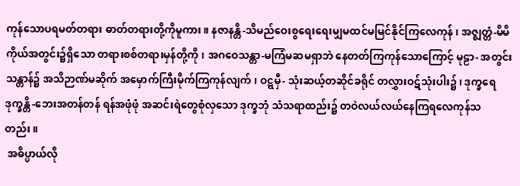ကုန်သောပရမတ်တရား ဓာတ်တရားတို့ကိုမူကား။ နဇာနန္တိ-သိမည်ဝေးစွရေးရေးမျှမထင်မမြင်နိုင်ကြလေကုန်၊ အဇ္ဈတ္တံ-မိမိကိုယ်အတွင်း၌ရှိသော တရားစစ်တရားမှန်တို့ကို၊ အဂဝေသန္တာ-မကြံမဆမရှာဘဲ နေတတ်ကြကုန်သောကြောင့် မုဠာ- အတွင်းသန္တာန်၌ အသိဉာဏ်မဆိုက် အမှောက်ကြီးမိုက်ကြကုန်လျက်၊ ဝဋ္ဋမှီ- သုံးဆယ့်တဆိုင်ခရိုင် တလွှားဝဋ်သုံးပါး၌၊ ဒုက္ခရေဒုက္ခန္တိ-ဘေးအတန်တန် ရန်အဖုံဖုံ အဆင်းရဲတွေစုံလှသော ဒုက္ခဘုံ သံသရာထည်း၌ တဝဲလယ်လယ်နေကြရလေကုန်သတည်း။
 အဓိပ္ပာယ်လို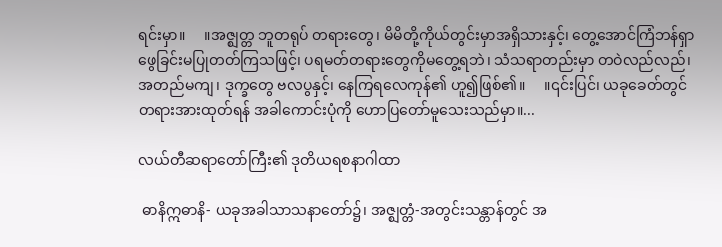ရင်းမှာ။     ။အဇ္ဈတ္တ ဘူတရုပ် တရားတွေ၊ မိမိတို့ကိုယ်တွင်းမှာအရှိသားနှင့်၊ တွေ့အောင်ကြံဘန်ရှာဖွေခြင်းမပြုတတ်ကြသဖြင့်၊ ပရမတ်တရားတွေကိုမတွေ့ရဘဲ၊ သံသရာတည်းမှာ တဝဲလည်လည်၊ အတည်မကျ၊ ဒုက္ခတွေ ဗလပွနှင့်၊ နေကြရလေကုန်၏ ဟူ၍ဖြစ်၏။     ။၎င်းပြင်၊ ယခုခေတ်တွင် တရားအားထုတ်ရန် အခါကောင်းပုံကို ဟောပြတော်မူသေးသည်မှာ။...

လယ်တီဆရာတော်ကြီး၏ ဒုတိယရစနာဂါထာ

 ဓာနိဣဓာနိ- ယခုအခါသာသနာတော်၌၊ အဇ္ဈတ္တံ-အတွင်းသန္တာန်တွင် အ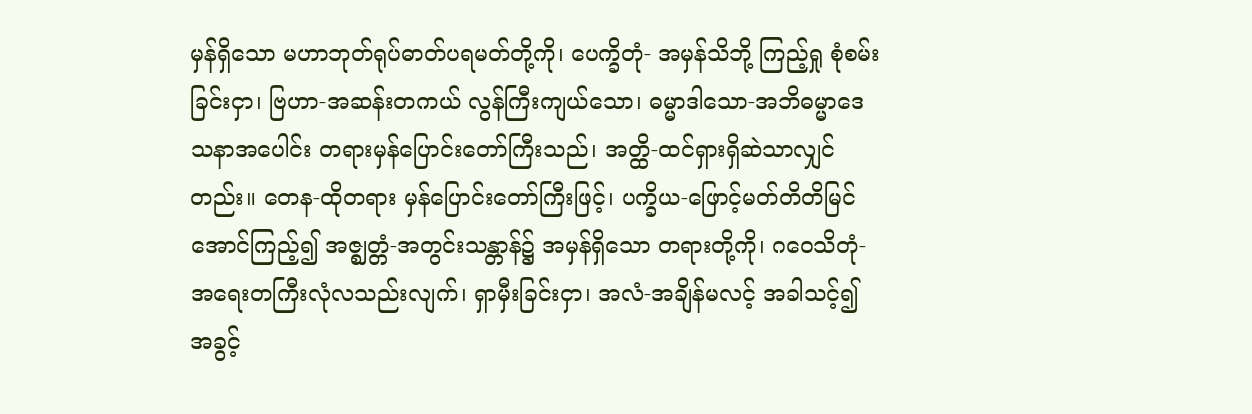မှန်ရှိသော မဟာဘုတ်ရုပ်ဓာတ်ပရမတ်တို့ကို၊ ပေက္ခိတုံ- အမှန်သိဘို့ ကြည့်ရှု စုံစမ်းခြင်းငှာ၊ ဗြဟာ-အဆန်းတကယ် လွန်ကြီးကျယ်သော၊ ဓမ္မာဒါသော-အဘိဓမ္မာဒေသနာအပေါင်း တရားမှန်ပြောင်းတော်ကြီးသည်၊ အတ္ထိ-ထင်ရှားရှိဆဲသာလျှင်တည်း။ တေန-ထိုတရား မှန်ပြောင်းတော်ကြီးဖြင့်၊ ပက္ခိယ-ဖြောင့်မတ်တိတိမြင်အောင်ကြည့်၍ အဇ္ဈတ္တံ-အတွင်းသန္တာန်၌ အမှန်ရှိသော တရားတို့ကို၊ ဂဝေသိတုံ-အရေးတကြီးလုံလသည်းလျက်၊ ရှာမှီးခြင်းငှာ၊ အလံ-အချိန်မလင့် အခါသင့်၍ အခွင့်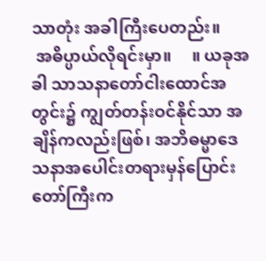သာတုံး အခါကြီးပေတည်း။
 အဓိပ္ပာယ်လိုရင်းမှာ။     ။ ယခုအခါ သာသနာတော်ငါးထောင်အတွင်း၌ ကျွတ်တန်းဝင်နိုင်သာ အချိန်ကလည်းဖြစ်၊ အဘိဓမ္မာဒေသနာအပေါင်းတရားမှန်ပြောင်းတော်ကြီးက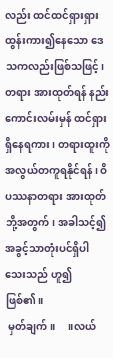လည်း ထင်ထင်ရှားရှားထွန်းကား၍နေသော ဒေသကလည်းဖြစ်သဖြင့်၊ တရား အားထုတ်ရန် နည်းကောင်းလမ်းမှန် ထင်ရှားရှိနေရကား၊ တရားထူးကို အလွယ်တကူရနိုင်ရန်၊ ဝိပဿနာတရား အားထုတ်ဘို့အတွက်၊ အခါသင့်၍ အခွင့်သာတုံးပင်ရှိပါသေးသည် ဟူ၍ဖြစ်၏။
 မှတ်ချက်။     ။လယ်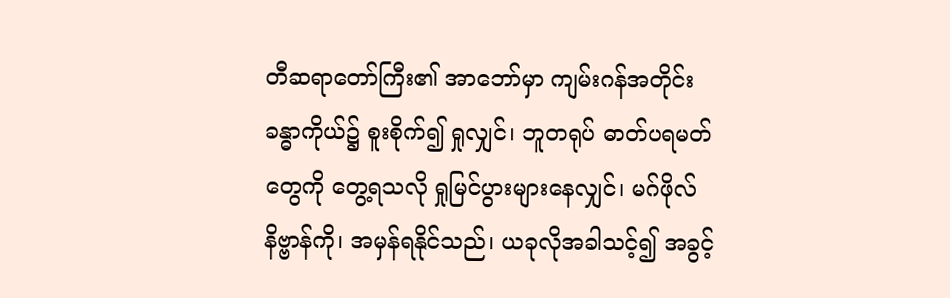တီဆရာတော်ကြီး၏ အာဘော်မှာ ကျမ်းဂန်အတိုင်း ခန္ဓာကိုယ်၌ စူးစိုက်၍ ရှုလျှင်၊ ဘူတရုပ် ဓာတ်ပရမတ်တွေကို တွေ့ရသလို ရှုမြင်ပွားများနေလျှင်၊ မဂ်ဖိုလ်နိဗ္ဗာန်ကို၊ အမှန်ရနိုင်သည်၊ ယခုလိုအခါသင့်၍ အခွင့်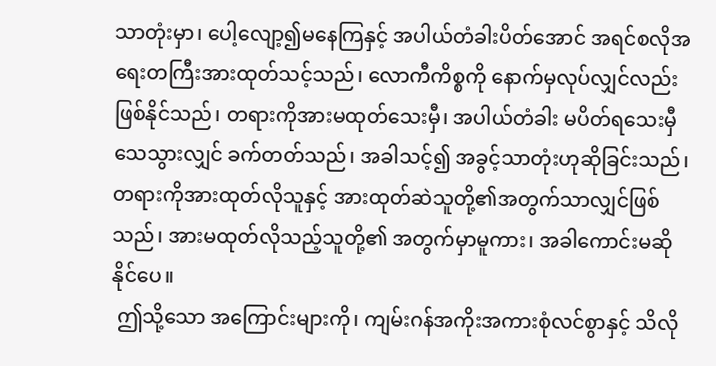သာတုံးမှာ၊ ပေါ့လျော့၍မနေကြနှင့် အပါယ်တံခါးပိတ်အောင် အရင်စလိုအရေးတကြီးအားထုတ်သင့်သည်၊ လောကီကိစ္စကို နောက်မှလုပ်လျှင်လည်း ဖြစ်နိုင်သည်၊ တရားကိုအားမထုတ်သေးမှီ၊ အပါယ်တံခါး မပိတ်ရသေးမှီ သေသွားလျှင် ခက်တတ်သည်၊ အခါသင့်၍ အခွင့်သာတုံးဟုဆိုခြင်းသည်၊ တရားကိုအားထုတ်လိုသူနှင့် အားထုတ်ဆဲသူတို့၏အတွက်သာလျှင်ဖြစ်သည်၊ အားမထုတ်လိုသည့်သူတို့၏ အတွက်မှာမူကား၊ အခါကောင်းမဆိုနိုင်ပေ။
 ဤသို့သော အကြောင်းများကို၊ ကျမ်းဂန်အကိုးအကားစုံလင်စွာနှင့် သိလို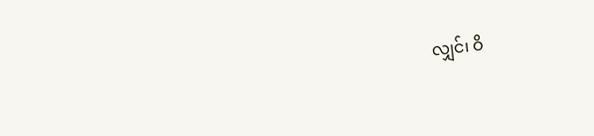လျှင်၊ ဝိ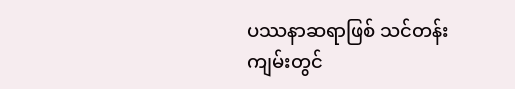ပဿနာဆရာဖြစ် သင်တန်းကျမ်းတွင်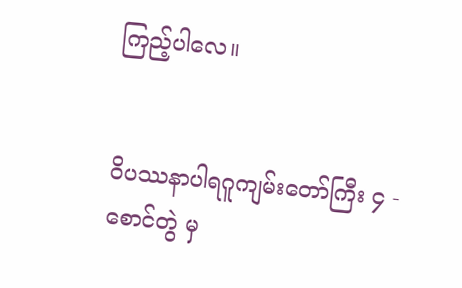ကြည့်ပါလေ။


ဝိပဿနာပါရဂူကျမ်းတော်ကြီး ၄ - စောင်တွဲ မှ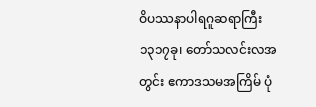ဝိပဿနာပါရဂူဆရာကြီး
၁၃၁၇ခု၊ တော်သလင်းလအတွင်း ဧကာဒသမအကြိမ် ပုံ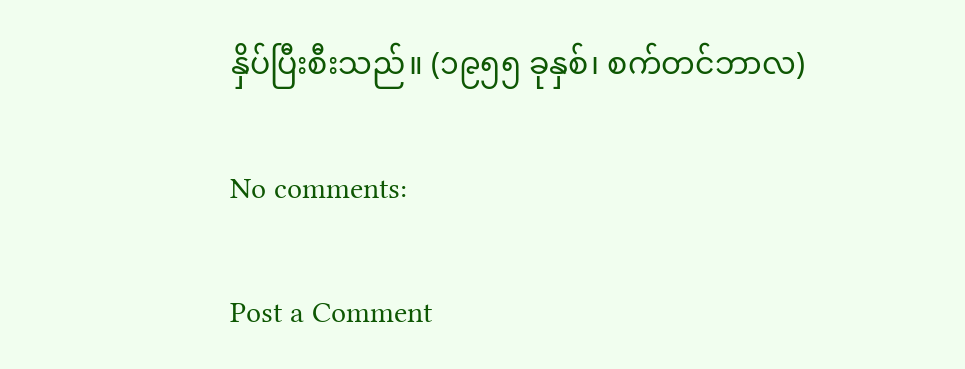နှိပ်ပြီးစီးသည်။ (၁၉၅၅ ခုနှစ်၊ စက်တင်ဘာလ)

No comments:

Post a Comment